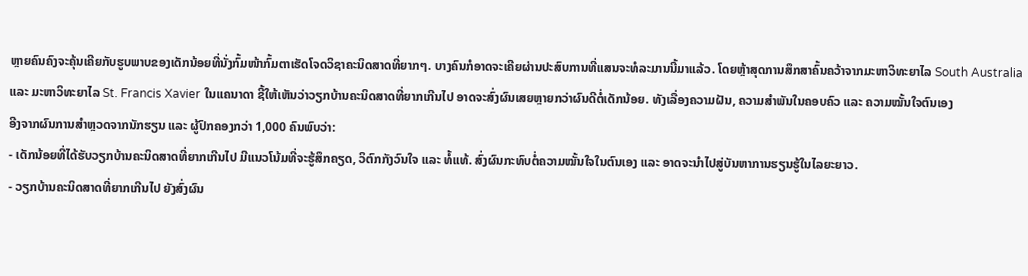ຫຼາຍຄົນຄົງຈະຄຸ້ນເຄີຍກັບຮູບພາບຂອງເດັກນ້ອຍທີ່ນັ່ງກົ້ມໜ້າກົ້ມຕາເຮັດໂຈດວິຊາຄະນິດສາດທີ່ຍາກໆ. ບາງຄົນກໍອາດຈະເຄີຍຜ່ານປະສົບການທີ່ແສນຈະທໍລະມານນີ້ມາແລ້ວ. ໂດຍຫຼ້າສຸດການສຶກສາຄົ້ນຄວ້າຈາກມະຫາວິທະຍາໄລ South Australia ແລະ ມະຫາວິທະຍາໄລ St. Francis Xavier ໃນແຄນາດາ ຊີ້ໃຫ້ເຫັນວ່າວຽກບ້ານຄະນິດສາດທີ່ຍາກເກີນໄປ ອາດຈະສົ່ງຜົນເສຍຫຼາຍກວ່າຜົນດີຕໍ່ເດັກນ້ອຍ. ທັງເລື່ອງຄວາມຝັນ, ຄວາມສໍາພັນໃນຄອບຄົວ ແລະ ຄວາມໝັ້ນໃຈຕົນເອງ
ອີງຈາກຜົນການສຳຫຼວດຈາກນັກຮຽນ ແລະ ຜູ້ປົກຄອງກວ່າ 1,000 ຄົນພົບວ່າ:
- ເດັກນ້ອຍທີ່ໄດ້ຮັບວຽກບ້ານຄະນິດສາດທີ່ຍາກເກີນໄປ ມີແນວໂນ້ມທີ່ຈະຮູ້ສຶກຄຽດ, ວິຕົກກັງວົນໃຈ ແລະ ທໍ້ແທ້. ສົ່ງຜົນກະທົບຕໍ່ຄວາມໝັ້ນໃຈໃນຕົນເອງ ແລະ ອາດຈະນໍາໄປສູ່ບັນຫາການຮຽນຮູ້ໃນໄລຍະຍາວ.
- ວຽກບ້ານຄະນິດສາດທີ່ຍາກເກີນໄປ ຍັງສົ່ງຜົນ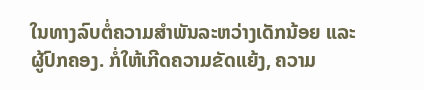ໃນທາງລົບຕໍ່ຄວາມສໍາພັນລະຫວ່າງເດັກນ້ອຍ ແລະ ຜູ້ປົກຄອງ. ກໍ່ໃຫ້ເກີດຄວາມຂັດແຍ້ງ, ຄວາມ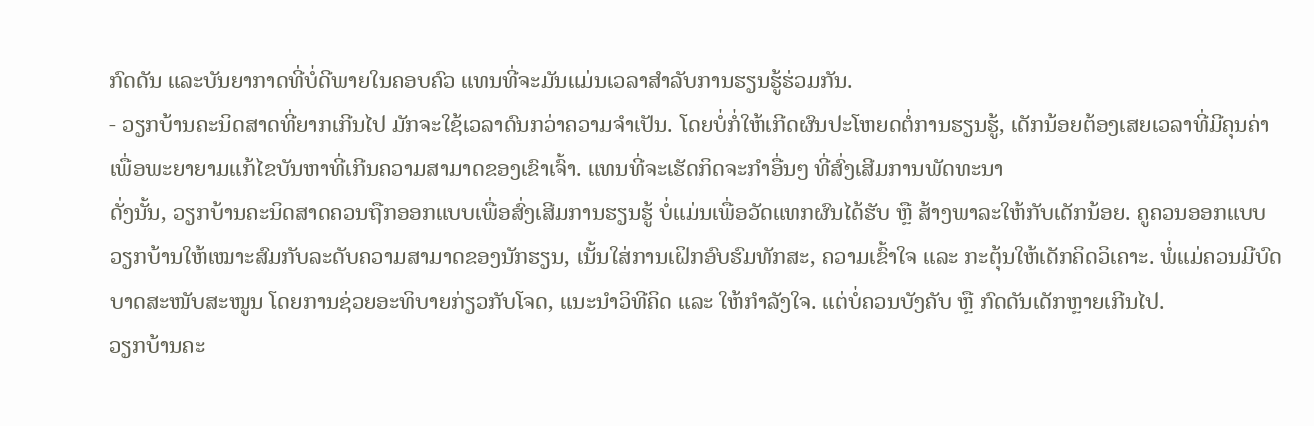ກົດດັນ ແລະບັນຍາກາດທີ່ບໍ່ດີພາຍໃນຄອບຄົວ ແທນທີ່ຈະມັນແມ່ນເວລາສໍາລັບການຮຽນຮູ້ຮ່ວມກັນ.
- ວຽກບ້ານຄະນິດສາດທີ່ຍາກເກີນໄປ ມັກຈະໃຊ້ເວລາດົນກວ່າຄວາມຈໍາເປັນ. ໂດຍບໍ່ກໍ່ໃຫ້ເກີດຜົນປະໂຫຍດຕໍ່ການຮຽນຮູ້, ເດັກນ້ອຍຕ້ອງເສຍເວລາທີ່ມີຄຸນຄ່າເພື່ອພະຍາຍາມແກ້ໄຂບັນຫາທີ່ເກີນຄວາມສາມາດຂອງເຂົາເຈົ້າ. ແທນທີ່ຈະເຮັດກິດຈະກໍາອື່ນໆ ທີ່ສົ່ງເສີມການພັດທະນາ
ດັ່ງນັ້ນ, ວຽກບ້ານຄະນິດສາດຄວນຖືກອອກແບບເພື່ອສົ່ງເສີມການຮຽນຮູ້ ບໍ່ແມ່ນເພື່ອວັດແທກຜົນໄດ້ຮັບ ຫຼື ສ້າງພາລະໃຫ້ກັບເດັກນ້ອຍ. ຄູຄວນອອກແບບວຽກບ້ານໃຫ້ເໝາະສົມກັບລະດັບຄວາມສາມາດຂອງນັກຮຽນ, ເນັ້ນໃສ່ການເຝິກອົບຮົມທັກສະ, ຄວາມເຂົ້າໃຈ ແລະ ກະຕຸ້ນໃຫ້ເດັກຄິດວິເຄາະ. ພໍ່ແມ່ຄວນມີບົດບາດສະໜັບສະໜູນ ໂດຍການຊ່ວຍອະທິບາຍກ່ຽວກັບໂຈດ, ແນະນຳວິທີຄິດ ແລະ ໃຫ້ກໍາລັງໃຈ. ແຕ່ບໍ່ຄວນບັງຄັບ ຫຼື ກົດດັນເດັກຫຼາຍເກີນໄປ.
ວຽກບ້ານຄະ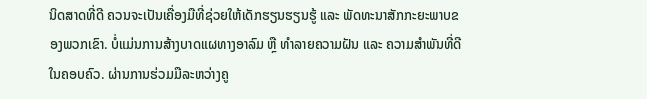ນິດສາດທີ່ດີ ຄວນຈະເປັນເຄື່ອງມືທີ່ຊ່ວຍໃຫ້ເດັກຮຽນຮຽນຮູ້ ແລະ ພັດທະນາສັກກະຍະພາບຂອງພວກເຂົາ. ບໍ່ແມ່ນການສ້າງບາດແຜທາງອາລົມ ຫຼື ທໍາລາຍຄວາມຝັນ ແລະ ຄວາມສໍາພັນທີ່ດີໃນຄອບຄົວ. ຜ່ານການຮ່ວມມືລະຫວ່າງຄູ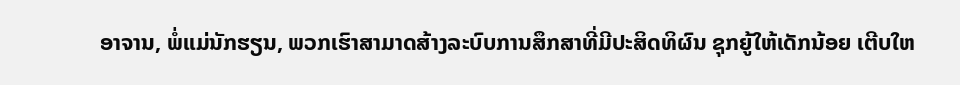ອາຈານ, ພໍ່ແມ່ນັກຮຽນ, ພວກເຮົາສາມາດສ້າງລະບົບການສຶກສາທີ່ມີປະສິດທິຜົນ ຊຸກຍູ້ໃຫ້ເດັກນ້ອຍ ເຕີບໃຫ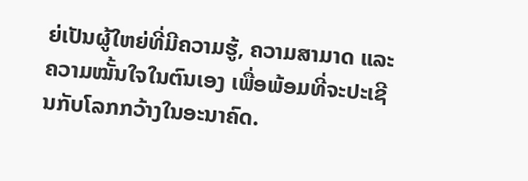ຍ່ເປັນຜູ້ໃຫຍ່ທີ່ມີຄວາມຮູ້, ຄວາມສາມາດ ແລະ ຄວາມໝັ້ນໃຈໃນຕົນເອງ ເພື່ອພ້ອມທີ່ຈະປະເຊີນກັບໂລກກວ້າງໃນອະນາຄົດ.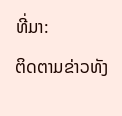ທີ່ມາ:
ຕິດຕາມຂ່າວທັງ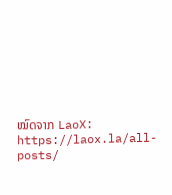ໝົດຈາກ LaoX: https://laox.la/all-posts/